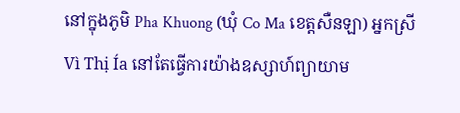នៅក្នុងភូមិ Pha Khuong (ឃុំ Co Ma ខេត្តសឺនឡា) អ្នកស្រី Vì Thị Ía នៅតែធ្វើការយ៉ាងឧស្សាហ៍ព្យាយាម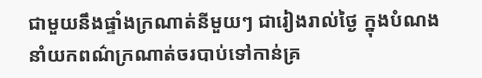ជាមួយនឹងផ្ទាំងក្រណាត់នីមួយៗ ជារៀងរាល់ថ្ងៃ ក្នុងបំណងនាំយកពណ៌ក្រណាត់ចរបាប់ទៅកាន់គ្រ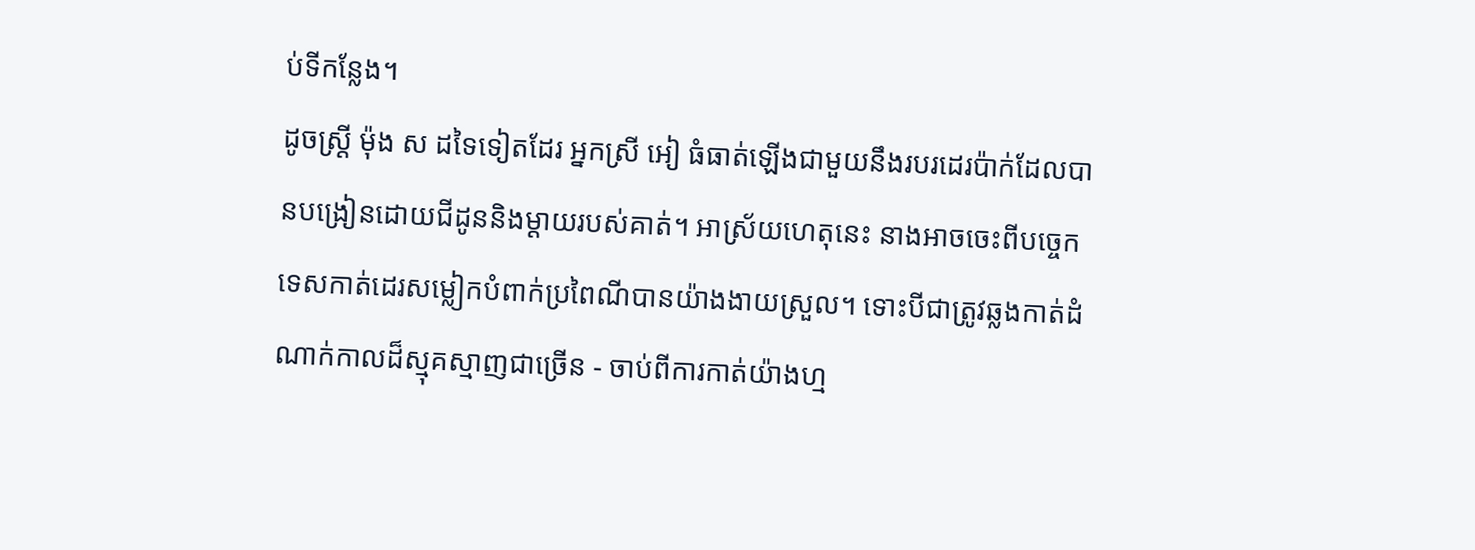ប់ទីកន្លែង។
ដូចស្ត្រី ម៉ុង ស ដទៃទៀតដែរ អ្នកស្រី អៀ ធំធាត់ឡើងជាមួយនឹងរបរដេរប៉ាក់ដែលបានបង្រៀនដោយជីដូននិងម្តាយរបស់គាត់។ អាស្រ័យហេតុនេះ នាងអាចចេះពីបច្ចេកទេសកាត់ដេរសម្លៀកបំពាក់ប្រពៃណីបានយ៉ាងងាយស្រួល។ ទោះបីជាត្រូវឆ្លងកាត់ដំណាក់កាលដ៏ស្មុគស្មាញជាច្រើន - ចាប់ពីការកាត់យ៉ាងហ្ម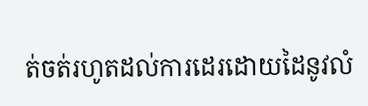ត់ចត់រហូតដល់ការដេរដោយដៃនូវលំ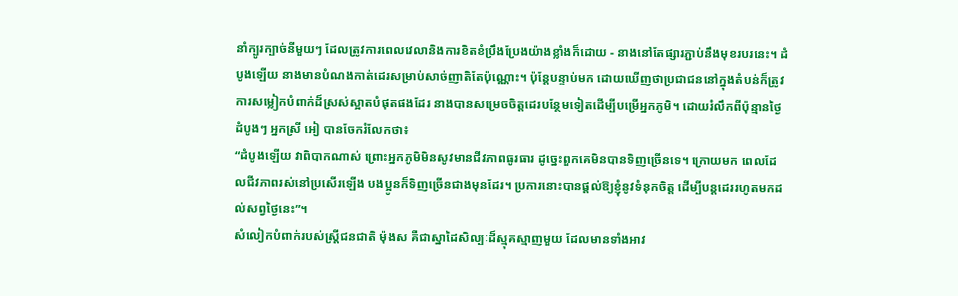នាំក្បូរក្បាច់នីមួយៗ ដែលត្រូវការពេលវេលានិងការខិតខំប្រឹងប្រែងយ៉ាងខ្លាំងក៏ដោយ - នាងនៅតែផ្សារភ្ជាប់នឹងមុខរបរនេះ។ ដំបូងឡើយ នាងមានបំណងកាត់ដេរសម្រាប់សាច់ញាតិតែប៉ុណ្ណោះ។ ប៉ុន្តែបន្ទាប់មក ដោយឃើញថាប្រជាជននៅក្នុងតំបន់ក៏ត្រូវការសម្លៀកបំពាក់ដ៏ស្រស់ស្អាតបំផុតផងដែរ នាងបានសម្រេចចិត្តដេរបន្ថែមទៀតដើម្បីបម្រើអ្នកភូមិ។ ដោយរំលឹកពីប៉ុន្មានថ្ងៃដំបូងៗ អ្នកស្រី អៀ បានចែករំលែកថា៖
“ដំបូងឡើយ វាពិបាកណាស់ ព្រោះអ្នកភូមិមិនសូវមានជីវភាពធូរធារ ដូច្នេះពួកគេមិនបានទិញច្រើនទេ។ ក្រោយមក ពេលដែលជីវភាពរស់នៅប្រសើរឡើង បងប្អូនក៏ទិញច្រើនជាងមុនដែរ។ ប្រការនោះបានផ្តល់ឱ្យខ្ញុំនូវទំនុកចិត្ត ដើម្បីបន្តដេររហូតមកដល់សព្វថ្ងៃនេះ”។
សំលៀកបំពាក់របស់ស្ត្រីជនជាតិ ម៉ុងស គឺជាស្នាដៃសិល្បៈដ៏ស្មុគស្មាញមួយ ដែលមានទាំងអាវ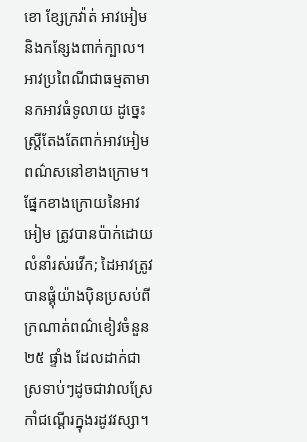ខោ ខ្សែក្រវ៉ាត់ អាវអៀម និងកន្សែងពាក់ក្បាល។ អាវប្រពៃណីជាធម្មតាមានកអាវធំទូលាយ ដូច្នេះស្ត្រីតែងតែពាក់អាវអៀមពណ៌សនៅខាងក្រោម។ ផ្នែកខាងក្រោយនៃអាវអៀម ត្រូវបានប៉ាក់ដោយលំនាំរស់រវើក; ដៃអាវត្រូវបានផ្គុំយ៉ាងប៉ិនប្រសប់ពីក្រណាត់ពណ៌ខៀវចំនួន ២៥ ផ្ទាំង ដែលដាក់ជាស្រទាប់ៗដូចជាវាលស្រែកាំជណ្ដើរក្នុងរដូវវស្សា។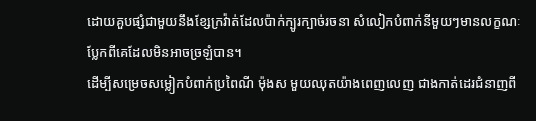ដោយគួបផ្សំជាមួយនឹងខ្សែក្រវ៉ាត់ដែលប៉ាក់ក្បូរក្បាច់រចនា សំលៀកបំពាក់នីមួយៗមានលក្ខណៈប្លែកពីគេដែលមិនអាចច្រឡំបាន។
ដើម្បីសម្រេចសម្លៀកបំពាក់ប្រពៃណី ម៉ុងស មួយឈុតយ៉ាងពេញលេញ ជាងកាត់ដេរជំនាញពី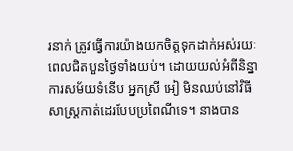រនាក់ ត្រូវធ្វើការយ៉ាងយកចិត្តទុកដាក់អស់រយៈពេលជិតបួនថ្ងៃទាំងយប់។ ដោយយល់អំពីនិន្នាការសម័យទំនើប អ្នកស្រី អៀ មិនឈប់នៅវិធីសាស្ត្រកាត់ដេរបែបប្រពៃណីទេ។ នាងបាន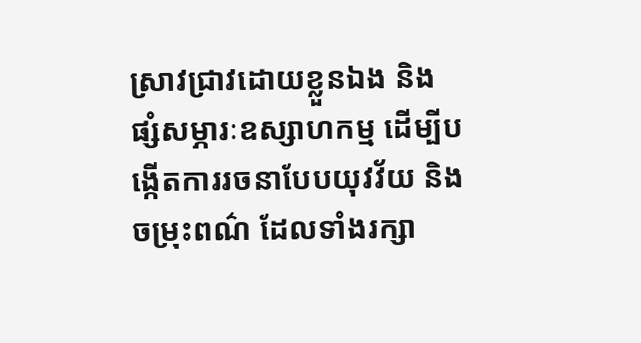ស្រាវជ្រាវដោយខ្លួនឯង និងផ្សំសម្ភារៈឧស្សាហកម្ម ដើម្បីបង្កើតការរចនាបែបយុវវ័យ និងចម្រុះពណ៌ ដែលទាំងរក្សា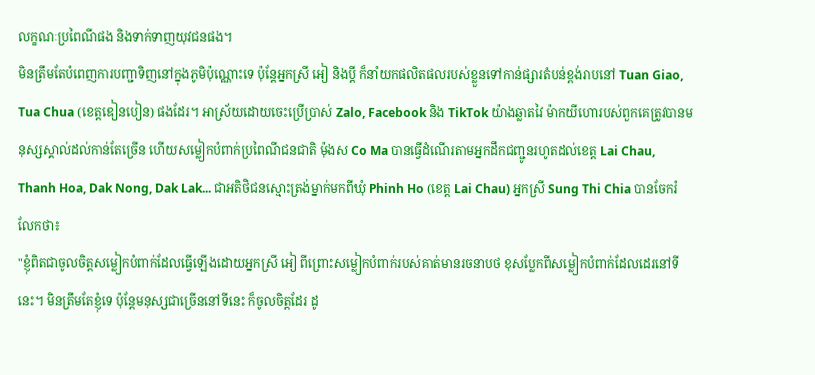លក្ខណៈប្រពៃណីផង និងទាក់ទាញយុវជនផង។
មិនត្រឹមតែបំពេញការបញ្ជាទិញនៅក្នុងភូមិប៉ុណ្ណោះទេ ប៉ុន្តែអ្នកស្រី អៀ និងប្ដី ក៏នាំយកផលិតផលរបស់ខ្លួនទៅកាន់ផ្សារតំបន់ខ្ពង់រាបនៅ Tuan Giao, Tua Chua (ខេត្តឌៀនបៀន) ផងដែរ។ អាស្រ័យដោយចេះប្រើប្រាស់ Zalo, Facebook និង TikTok យ៉ាងឆ្លាតវៃ ម៉ាកយីហោរបស់ពួកគេត្រូវបានមនុស្សស្គាល់ដល់កាន់តែច្រើន ហើយសម្លៀកបំពាក់ប្រពៃណីជនជាតិ ម៉ុងស Co Ma បានធ្វើដំណើរតាមអ្នកដឹកជញ្ជូនរហូតដល់ខេត្ត Lai Chau, Thanh Hoa, Dak Nong, Dak Lak... ជាអតិថិជនស្មោះត្រង់ម្នាក់មកពីឃុំ Phinh Ho (ខេត្ត Lai Chau) អ្នកស្រី Sung Thi Chia បានចែករំលែកថា៖
"ខ្ញុំពិតជាចូលចិត្តសម្លៀកបំពាក់ដែលធ្វើឡើងដោយអ្នកស្រី អៀ ពីព្រោះសម្លៀកបំពាក់របស់គាត់មានរចនាបថ ខុសប្លែកពីសម្លៀកបំពាក់ដែលដេរនៅទីនេះ។ មិនត្រឹមតែខ្ញុំទេ ប៉ុន្តែមនុស្សជាច្រើននៅទីនេះ ក៏ចូលចិត្តដែរ ដូ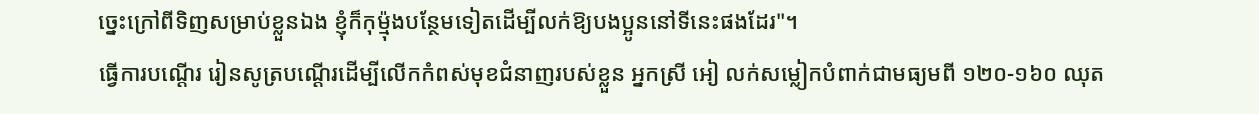ច្នេះក្រៅពីទិញសម្រាប់ខ្លួនឯង ខ្ញុំក៏កុម្ម៉ុងបន្ថែមទៀតដើម្បីលក់ឱ្យបងប្អូននៅទីនេះផងដែរ"។
ធ្វើការបណ្ដើរ រៀនសូត្របណ្ដើរដើម្បីលើកកំពស់មុខជំនាញរបស់ខ្លួន អ្នកស្រី អៀ លក់សម្លៀកបំពាក់ជាមធ្យមពី ១២០-១៦០ ឈុត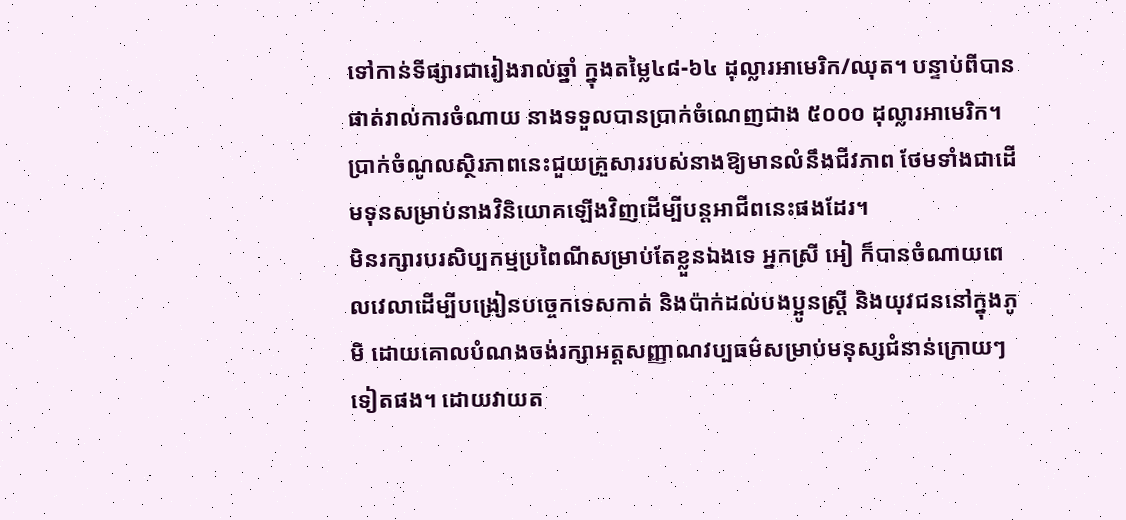ទៅកាន់ទីផ្សារជារៀងរាល់ឆ្នាំ ក្នុងតម្លៃ៤៨-៦៤ ដុល្លារអាមេរិក/ឈុត។ បន្ទាប់ពីបានផាត់រាល់ការចំណាយ នាងទទួលបានប្រាក់ចំណេញជាង ៥០០០ ដុល្លារអាមេរិក។ ប្រាក់ចំណូលស្ថិរភាពនេះជួយគ្រួសាររបស់នាងឱ្យមានលំនឹងជីវភាព ថែមទាំងជាដើមទុនសម្រាប់នាងវិនិយោគឡើងវិញដើម្បីបន្តអាជីពនេះផងដែរ។
មិនរក្សារបរសិប្បកម្មប្រពៃណីសម្រាប់តែខ្លួនឯងទេ អ្នកស្រី អៀ ក៏បានចំណាយពេលវេលាដើម្បីបង្រៀនបច្ចេកទេសកាត់ និងប៉ាក់ដល់បងប្អូនស្ត្រី និងយុវជននៅក្នុងភូមិ ដោយគោលបំណងចង់រក្សាអត្តសញ្ញាណវប្បធម៌សម្រាប់មនុស្សជំនាន់ក្រោយៗទៀតផង។ ដោយវាយត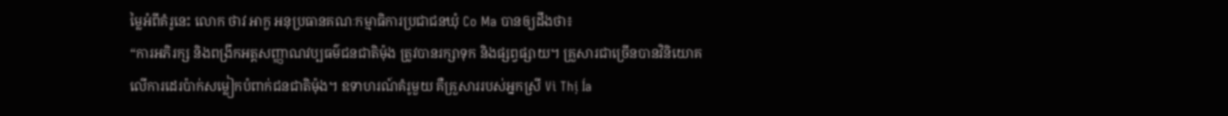ម្លៃអំពីគំរូនេះ លោក ថាវ អាកួ អនុប្រធានគណៈកម្មាធិការប្រជាជនឃុំ Co Ma បានឲ្យដឹងថា៖
“ការអភិរក្ស និងពង្រីកអត្តសញ្ញាណវប្បធម៌ជនជាតិម៉ុង ត្រូវបានរក្សាទុក និងផ្សព្វផ្សាយ។ គ្រួសារជាច្រើនបានវិនិយោគលើការដេរប៉ាក់សម្លៀកបំពាក់ជនជាតិម៉ុង។ ឧទាហរណ៍គំរូមួយ គឺគ្រួសាររបស់អ្នកស្រី Vì Thị Ía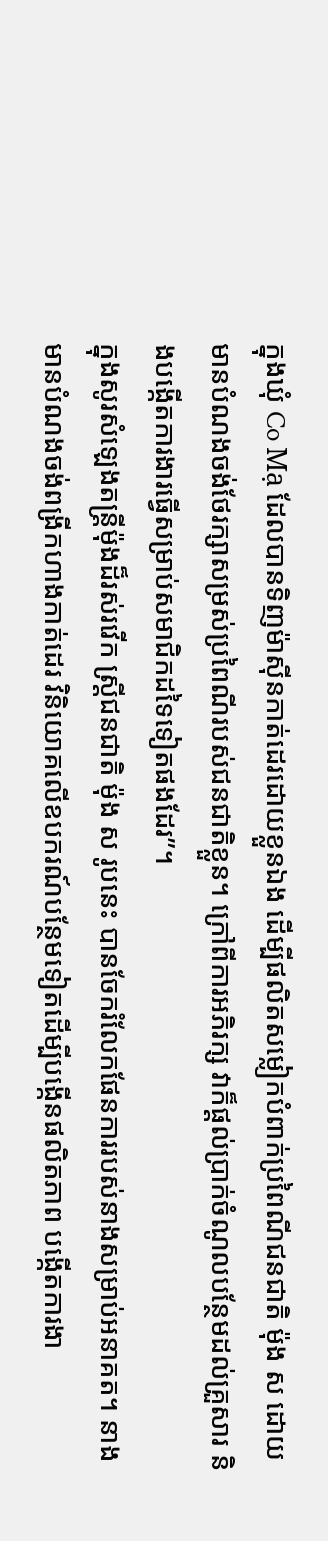ក្នុងឃុំ Co Mạ ដែលបានទិញម៉ាស៊ីនកាត់ដេរដោយខ្លួនឯង ដើម្បីផលិតសម្លៀកបំពាក់ប្រពៃណីជនជាតិ ម៉ុង ស ដោយមានបំណងចង់ថែរក្សាសម្រស់ប្រពៃណីរបស់ជនជាតិខ្លួន។ ក្រៅពីការអភិរក្ស វាក៏ផ្តល់ប្រាក់ចំណូលបន្ថែមដល់គ្រួសារ និងបង្កើតការងារធ្វើសម្រាប់សមាជិកដទៃទៀតផងដែរ”។
ក្នុងសូរសំឡេងតន្ត្រីម៉ុងដ៏រស់រវើក ស្ត្រីជនជាតិ ម៉ុង ស រូបនេះ បានចែករំលែកផែនការរបស់នាងសម្រាប់អនាគត។ នាងមានបំណងចង់ពង្រីកហាងកាត់ដេរ វិនិយោគលើឧបករណ៍បន្ថែមទៀតដើម្បីបង្កើនផលិតភាព បង្កើតការងា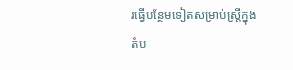រធ្វើបន្ថែមទៀតសម្រាប់ស្ត្រីក្នុងតំប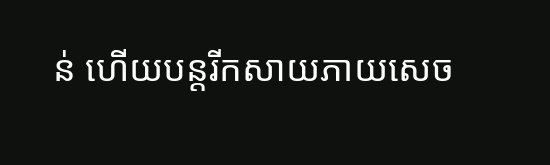ន់ ហើយបន្តរីកសាយភាយសេច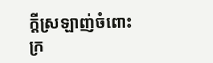ក្តីស្រឡាញ់ចំពោះក្រ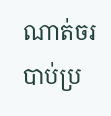ណាត់ចរបាប់ប្រ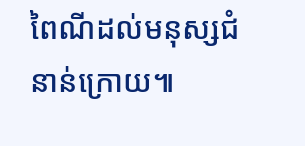ពៃណីដល់មនុស្សជំនាន់ក្រោយ៕